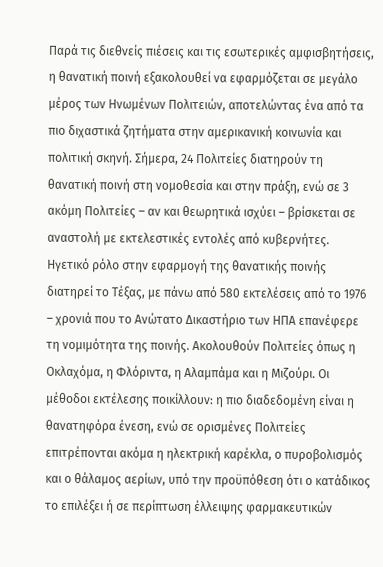Παρά τις διεθνείς πιέσεις και τις εσωτερικές αμφισβητήσεις, η θανατική ποινή εξακολουθεί να εφαρμόζεται σε μεγάλο μέρος των Ηνωμένων Πολιτειών, αποτελώντας ένα από τα πιο διχαστικά ζητήματα στην αμερικανική κοινωνία και πολιτική σκηνή. Σήμερα, 24 Πολιτείες διατηρούν τη θανατική ποινή στη νομοθεσία και στην πράξη, ενώ σε 3 ακόμη Πολιτείες – αν και θεωρητικά ισχύει – βρίσκεται σε αναστολή με εκτελεστικές εντολές από κυβερνήτες.
Ηγετικό ρόλο στην εφαρμογή της θανατικής ποινής διατηρεί το Τέξας, με πάνω από 580 εκτελέσεις από το 1976 – χρονιά που το Ανώτατο Δικαστήριο των ΗΠΑ επανέφερε τη νομιμότητα της ποινής. Ακολουθούν Πολιτείες όπως η Οκλαχόμα, η Φλόριντα, η Αλαμπάμα και η Μιζούρι. Οι μέθοδοι εκτέλεσης ποικίλλουν: η πιο διαδεδομένη είναι η θανατηφόρα ένεση, ενώ σε ορισμένες Πολιτείες επιτρέπονται ακόμα η ηλεκτρική καρέκλα, ο πυροβολισμός και ο θάλαμος αερίων, υπό την προϋπόθεση ότι ο κατάδικος το επιλέξει ή σε περίπτωση έλλειψης φαρμακευτικών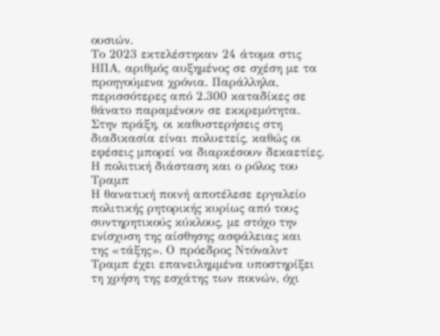ουσιών.
Το 2023 εκτελέστηκαν 24 άτομα στις ΗΠΑ, αριθμός αυξημένος σε σχέση με τα προηγούμενα χρόνια. Παράλληλα, περισσότερες από 2.300 καταδίκες σε θάνατο παραμένουν σε εκκρεμότητα. Στην πράξη, οι καθυστερήσεις στη διαδικασία είναι πολυετείς, καθώς οι εφέσεις μπορεί να διαρκέσουν δεκαετίες.
Η πολιτική διάσταση και ο ρόλος του Τραμπ
Η θανατική ποινή αποτέλεσε εργαλείο πολιτικής ρητορικής κυρίως από τους συντηρητικούς κύκλους, με στόχο την ενίσχυση της αίσθησης ασφάλειας και
της «τάξης». Ο πρόεδρος Ντόναλντ Τραμπ έχει επανειλημμένα υποστηρίξει τη χρήση της εσχάτης των ποινών, όχι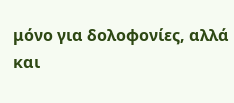μόνο για δολοφονίες, αλλά και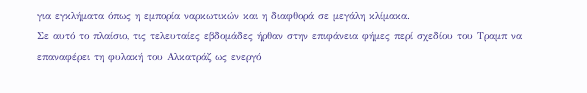για εγκλήματα όπως η εμπορία ναρκωτικών και η διαφθορά σε μεγάλη κλίμακα.
Σε αυτό το πλαίσιο, τις τελευταίες εβδομάδες ήρθαν στην επιφάνεια φήμες περί σχεδίου του Τραμπ να επαναφέρει τη φυλακή του Αλκατράζ ως ενεργό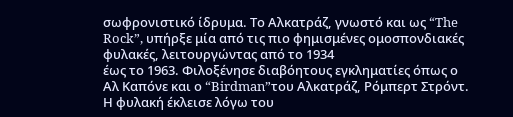σωφρονιστικό ίδρυμα. Το Αλκατράζ, γνωστό και ως “The Rock”, υπήρξε μία από τις πιο φημισμένες ομοσπονδιακές φυλακές, λειτουργώντας από το 1934
έως το 1963. Φιλοξένησε διαβόητους εγκληματίες όπως ο Αλ Καπόνε και ο “Birdman”του Αλκατράζ, Ρόμπερτ Στρόντ.
Η φυλακή έκλεισε λόγω του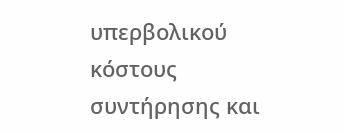υπερβολικού κόστους συντήρησης και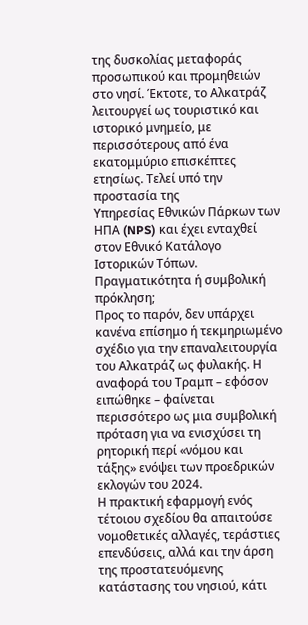της δυσκολίας μεταφοράς προσωπικού και προμηθειών στο νησί. Έκτοτε, το Αλκατράζ λειτουργεί ως τουριστικό και ιστορικό μνημείο, με περισσότερους από ένα εκατομμύριο επισκέπτες ετησίως. Τελεί υπό την προστασία της
Υπηρεσίας Εθνικών Πάρκων των ΗΠΑ (NPS) και έχει ενταχθεί στον Εθνικό Κατάλογο Ιστορικών Τόπων.
Πραγματικότητα ή συμβολική πρόκληση;
Προς το παρόν, δεν υπάρχει κανένα επίσημο ή τεκμηριωμένο σχέδιο για την επαναλειτουργία του Αλκατράζ ως φυλακής. Η αναφορά του Τραμπ – εφόσον ειπώθηκε – φαίνεται περισσότερο ως μια συμβολική πρόταση για να ενισχύσει τη ρητορική περί «νόμου και τάξης» ενόψει των προεδρικών
εκλογών του 2024.
Η πρακτική εφαρμογή ενός τέτοιου σχεδίου θα απαιτούσε νομοθετικές αλλαγές, τεράστιες επενδύσεις, αλλά και την άρση της προστατευόμενης κατάστασης του νησιού, κάτι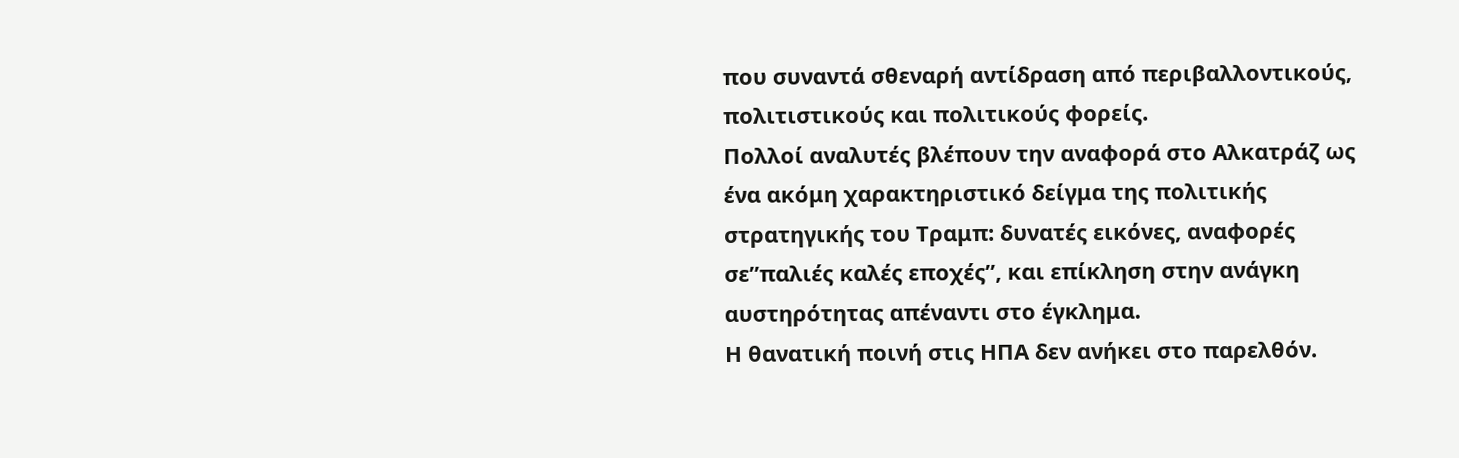που συναντά σθεναρή αντίδραση από περιβαλλοντικούς, πολιτιστικούς και πολιτικούς φορείς.
Πολλοί αναλυτές βλέπουν την αναφορά στο Αλκατράζ ως ένα ακόμη χαρακτηριστικό δείγμα της πολιτικής στρατηγικής του Τραμπ: δυνατές εικόνες, αναφορές σε”παλιές καλές εποχές”, και επίκληση στην ανάγκη αυστηρότητας απέναντι στο έγκλημα.
Η θανατική ποινή στις ΗΠΑ δεν ανήκει στο παρελθόν.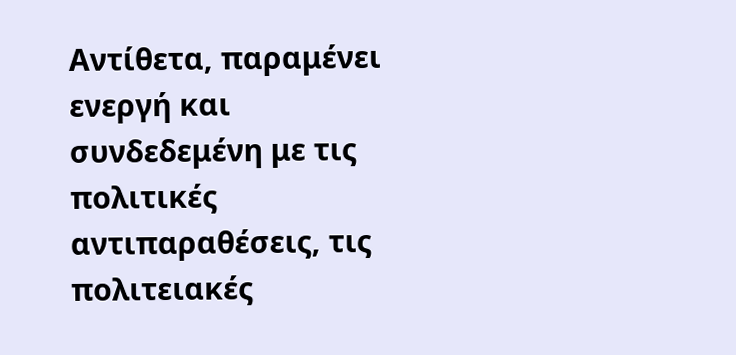Αντίθετα, παραμένει ενεργή και συνδεδεμένη με τις πολιτικές αντιπαραθέσεις, τις πολιτειακές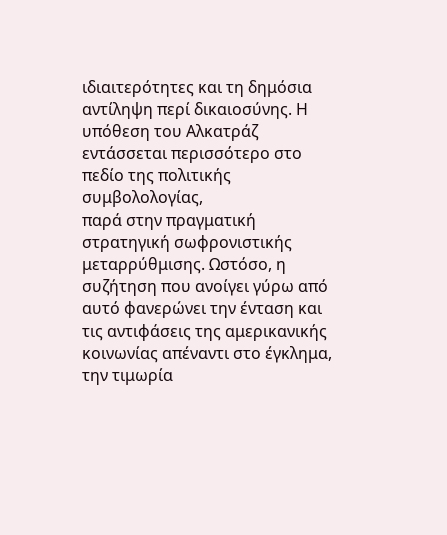ιδιαιτερότητες και τη δημόσια αντίληψη περί δικαιοσύνης. Η υπόθεση του Αλκατράζ εντάσσεται περισσότερο στο πεδίο της πολιτικής συμβολολογίας,
παρά στην πραγματική στρατηγική σωφρονιστικής μεταρρύθμισης. Ωστόσο, η συζήτηση που ανοίγει γύρω από αυτό φανερώνει την ένταση και τις αντιφάσεις της αμερικανικής κοινωνίας απέναντι στο έγκλημα, την τιμωρία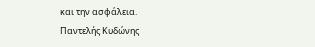και την ασφάλεια.
Παντελής Κυδώνης